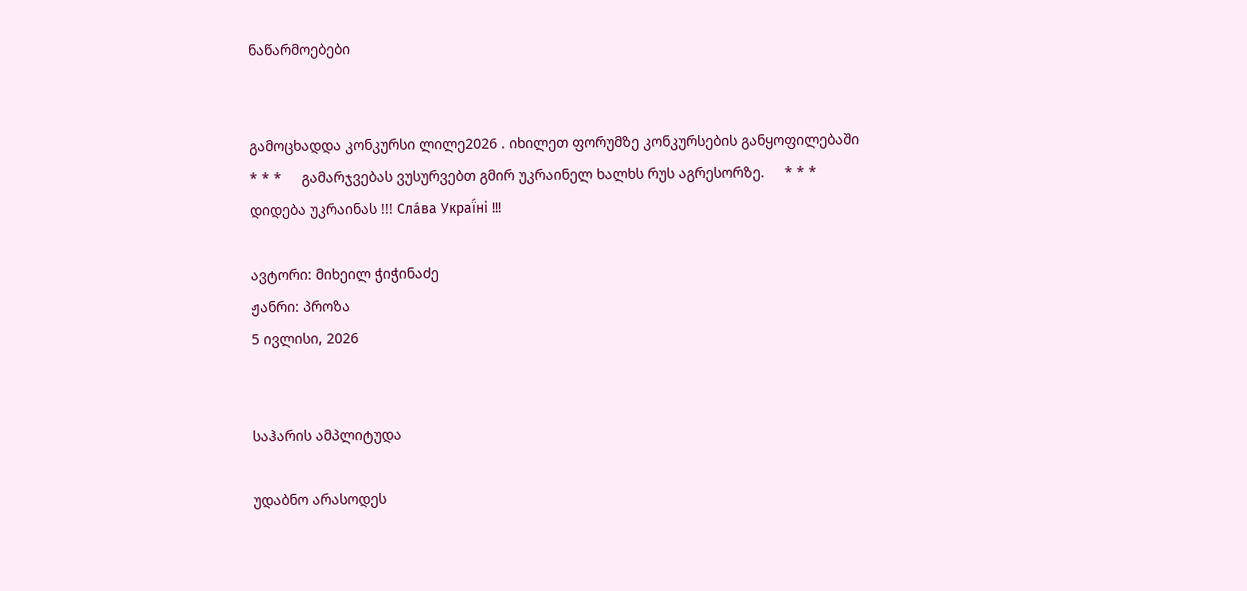ნაწარმოებები


გამოცხადდა კონკურსი ლილე2026 . იხილეთ ფორუმზე კონკურსების განყოფილებაში     * * *     გამარჯვებას ვუსურვებთ გმირ უკრაინელ ხალხს რუს აგრესორზე.     * * *     დიდება უკრაინას !!! Сла́ва Украї́ні !!!

ავტორი: მიხეილ ჭიჭინაძე
ჟანრი: პროზა
5 ივლისი, 2026


საჰარის ამპლიტუდა

უდაბნო არასოდეს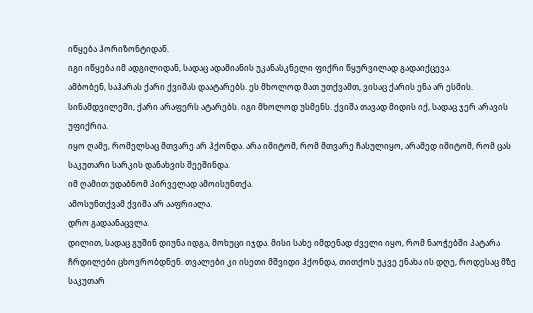იწყება ჰორიზონტიდან.
იგი იწყება იმ ადგილიდან, სადაც ადამიანის უკანასკნელი ფიქრი წყურვილად გადაიქცევა.
ამბობენ, საჰარას ქარი ქვიშას დაატარებს. ეს მხოლოდ მათ უთქვამთ, ვისაც ქარის ენა არ ესმის. სინამდვილეში, ქარი არაფერს ატარებს. იგი მხოლოდ უსმენს. ქვიშა თავად მიდის იქ, სადაც ჯერ არავის უფიქრია.
იყო ღამე, რომელსაც მთვარე არ ჰქონდა. არა იმიტომ, რომ მთვარე ჩასულიყო, არამედ იმიტომ, რომ ცას საკუთარი სარკის დანახვის შეეშინდა.
იმ ღამით უდაბნომ პირველად ამოისუნთქა.
ამოსუნთქვამ ქვიშა არ ააფრიალა.
დრო გადაანაცვლა.
დილით, სადაც გუშინ დიუნა იდგა, მოხუცი იჯდა. მისი სახე იმდენად ძველი იყო, რომ ნაოჭებში პატარა ჩრდილები ცხოვრობდნენ. თვალები კი ისეთი მშვიდი ჰქონდა, თითქოს უკვე ენახა ის დღე, როდესაც მზე საკუთარ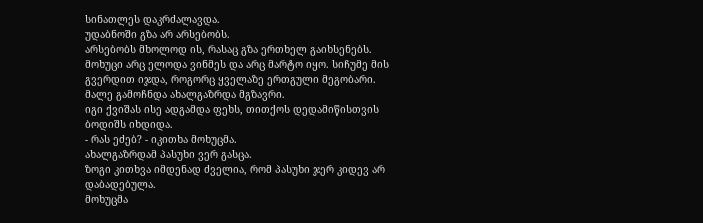სინათლეს დაკრძალავდა.
უდაბნოში გზა არ არსებობს.
არსებობს მხოლოდ ის, რასაც გზა ერთხელ გაიხსენებს.
მოხუცი არც ელოდა ვინმეს და არც მარტო იყო. სიჩუმე მის გვერდით იჯდა, როგორც ყველაზე ერთგული მეგობარი.
მალე გამოჩნდა ახალგაზრდა მგზავრი.
იგი ქვიშას ისე ადგამდა ფეხს, თითქოს დედამიწისთვის ბოდიშს იხდიდა.
- რას ეძებ? - იკითხა მოხუცმა.
ახალგაზრდამ პასუხი ვერ გასცა.
ზოგი კითხვა იმდენად ძველია, რომ პასუხი ჯერ კიდევ არ დაბადებულა.
მოხუცმა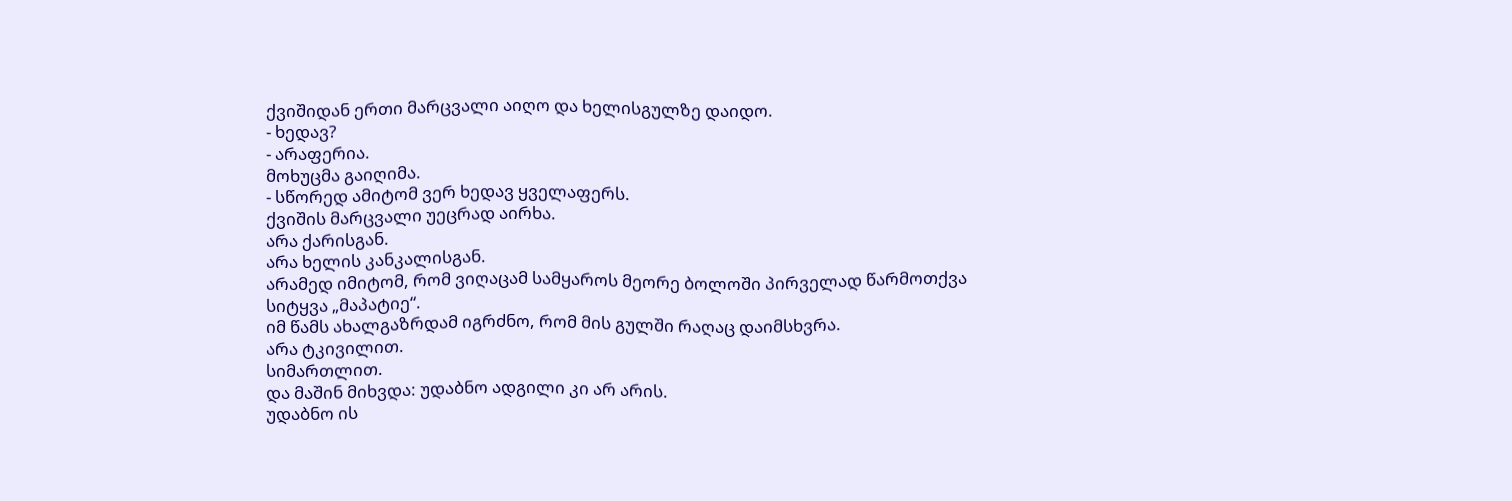ქვიშიდან ერთი მარცვალი აიღო და ხელისგულზე დაიდო.
- ხედავ?
- არაფერია.
მოხუცმა გაიღიმა.
- სწორედ ამიტომ ვერ ხედავ ყველაფერს.
ქვიშის მარცვალი უეცრად აირხა.
არა ქარისგან.
არა ხელის კანკალისგან.
არამედ იმიტომ, რომ ვიღაცამ სამყაროს მეორე ბოლოში პირველად წარმოთქვა სიტყვა „მაპატიე“.
იმ წამს ახალგაზრდამ იგრძნო, რომ მის გულში რაღაც დაიმსხვრა.
არა ტკივილით.
სიმართლით.
და მაშინ მიხვდა: უდაბნო ადგილი კი არ არის.
უდაბნო ის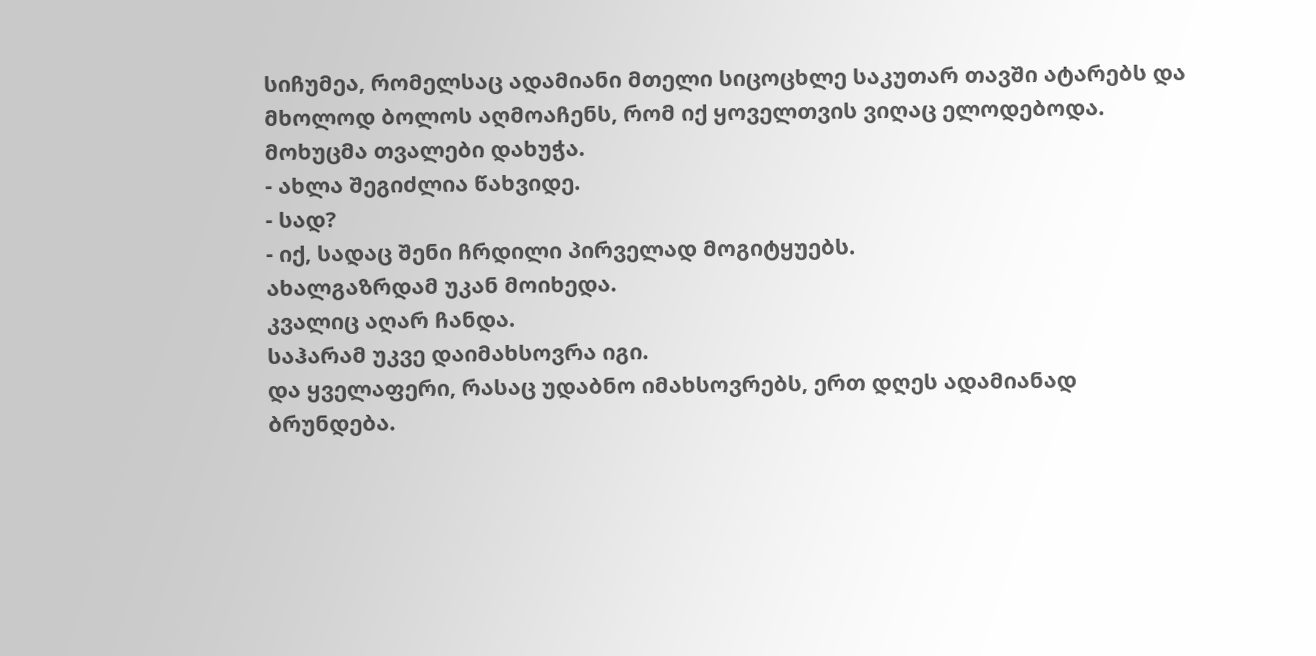სიჩუმეა, რომელსაც ადამიანი მთელი სიცოცხლე საკუთარ თავში ატარებს და მხოლოდ ბოლოს აღმოაჩენს, რომ იქ ყოველთვის ვიღაც ელოდებოდა.
მოხუცმა თვალები დახუჭა.
- ახლა შეგიძლია წახვიდე.
- სად?
- იქ, სადაც შენი ჩრდილი პირველად მოგიტყუებს.
ახალგაზრდამ უკან მოიხედა.
კვალიც აღარ ჩანდა.
საჰარამ უკვე დაიმახსოვრა იგი.
და ყველაფერი, რასაც უდაბნო იმახსოვრებს, ერთ დღეს ადამიანად ბრუნდება.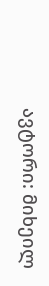ავტორი: მიხეილ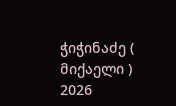ჭიჭინაძე ( მიქაელი )
2026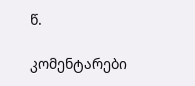წ.

კომენტარები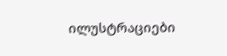ილუსტრაციები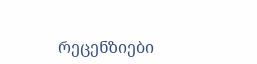რეცენზიები